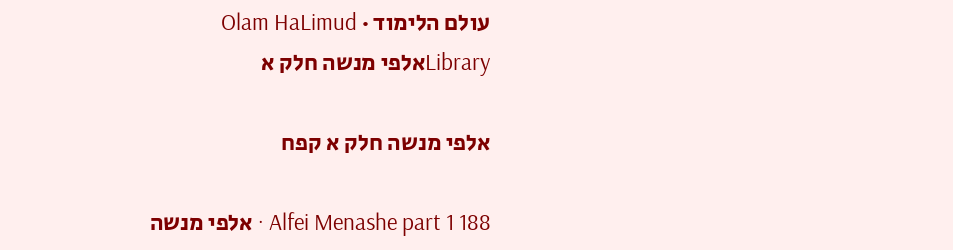עולם הלימוד · Olam HaLimud
Libraryאלפי מנשה חלק א

אלפי מנשה חלק א קפח

Alfei Menashe part 1 188 · אלפי מנשה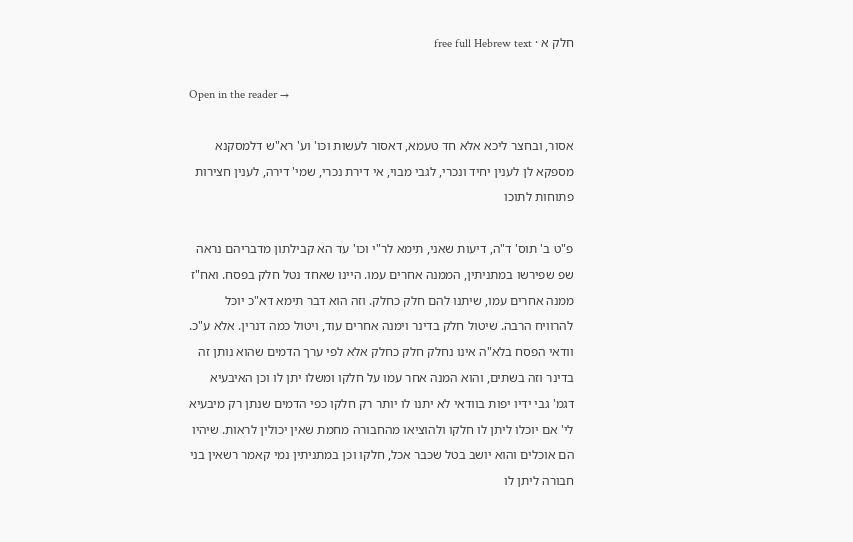חלק א · free full Hebrew text

Open in the reader →

אסור, ובחצר ליכא אלא חד טעמא, דאסור לעשות וכו' וע' רא"ש דלמסקנא מספקא לן לענין יחיד ונכרי, לגבי מבוי, אי דירת נכרי, שמי' דירה, לענין חצירות פתוחות לתוכו

פ"ט ב' תוס' ד"ה, דיעות שאני, תימא לר"י וכו' עד הא קבילתון מדבריהם נראה שפ שפירשו במתניתין, הממנה אחרים עמו. היינו שאחד נטל חלק בפסח. ואח"ז ממנה אחרים עמו, שיתנו להם חלק כחלק. וזה הוא דבר תימא דא"כ יוכל להרוויח הרבה. שיטול חלק בדינר וימנה אחרים עוד, ויטול כמה דנרין. אלא ע"כ. וודאי הפסח בלא"ה אינו נחלק חלק כחלק אלא לפי ערך הדמים שהוא נותן זה בדינר וזה בשתים, והוא המנה אחר עמו על חלקו ומשלו יתן לו וכן האיבעיא דגמ' גבי ידיו יפות בוודאי לא יתנו לו יותר רק חלקו כפי הדמים שנתן רק מיבעיא לי' אם יוכלו ליתן לו חלקו ולהוציאו מהחבורה מחמת שאין יכולין לראות. שיהיו הם אוכלים והוא יושב בטל שכבר אכל, חלקו וכן במתניתין נמי קאמר רשאין בני חבורה ליתן לו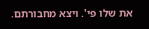את שלו פי'. ויצא מחבורתם.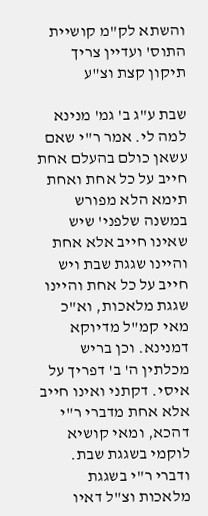והשתא לק"מ קושיית התוס' ועדיין צריך תיקון קצת וצ"ע

שבת ע"ג ב' גמ' מנינא למה לי. אמר ר"י שאם עשאן כולם בהעלם אחת חייב על כל אחת ואחת תימא הלא מפורש במשנה שלפני' שיש שאינו חייב אלא אחת והיינו שגגת שבת ויש חייב על כל אחת והיינו שגגת מלאכות, וא"כ מאי קמ"ל מדיוקא דמנינא. וכן בריש מכלתין ה' ב' דפריך על איסי. דקתני ואינו חייב אלא אחת מדברי ר"י דהכא, ומאי קושיא לוקמי בשגגת שבת. ודברי ר"י בשגגת מלאכות וצ"ל דאיו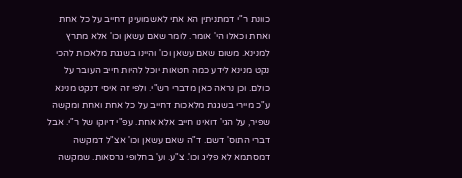כוונת ר"י דמתניתין הא אתי לאשמועינן דחייב על כל אחת ואחת וכאלו הי' אומר. לומר שאם עשאן וכו' אלא מתרץ למנינא. משום שאם עשאן וכו' והיינו בשגגת מלאכות להכי נקט מנינא לידע כמה חטאות יוכל להיות חייב העובר על כולם. וכן נראה כאן מדברי רש"י. ולפי זה איסי דנקט מנינא ע"כ מיירי בשגגת מלאכות דחייב על כל אחת ואחת ומקשה שפיר, על הגי' דואינו חייב אלא אחת. עפ"י דיוקו של ר"י. אבל דברי התוס' דשם. ד"ה שאם עשאן וכו' אצ"ל דמקשה דמסתמא לא פליג וכו'. צ"ע. וע' בחלופי גרסאות. שמקשה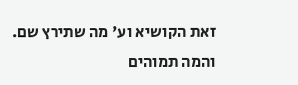זאת הקושיא וע' מה שתירץ שם. והמה תמוהים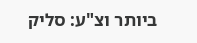ביותר וצ"ע: סליק